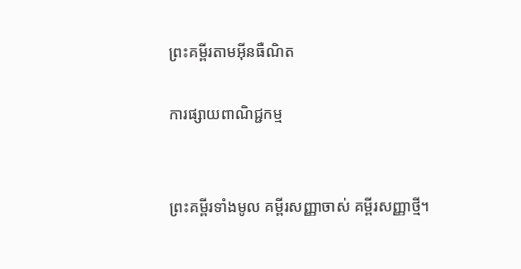ព្រះគម្ពីរតាមអ៊ីនធឺណិត

ការផ្សាយពាណិជ្ជកម្ម


ព្រះគម្ពីរទាំងមូល គម្ពីរសញ្ញាចាស់ គម្ពីរសញ្ញាថ្មី។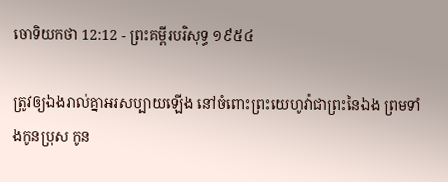ចោទិយ‌កថា 12:12 - ព្រះគម្ពីរបរិសុទ្ធ ១៩៥៤

ត្រូវឲ្យឯងរាល់គ្នាអរសប្បាយឡើង នៅចំពោះព្រះ‌យេហូវ៉ាជាព្រះនៃឯង ព្រមទាំងកូនប្រុស កូន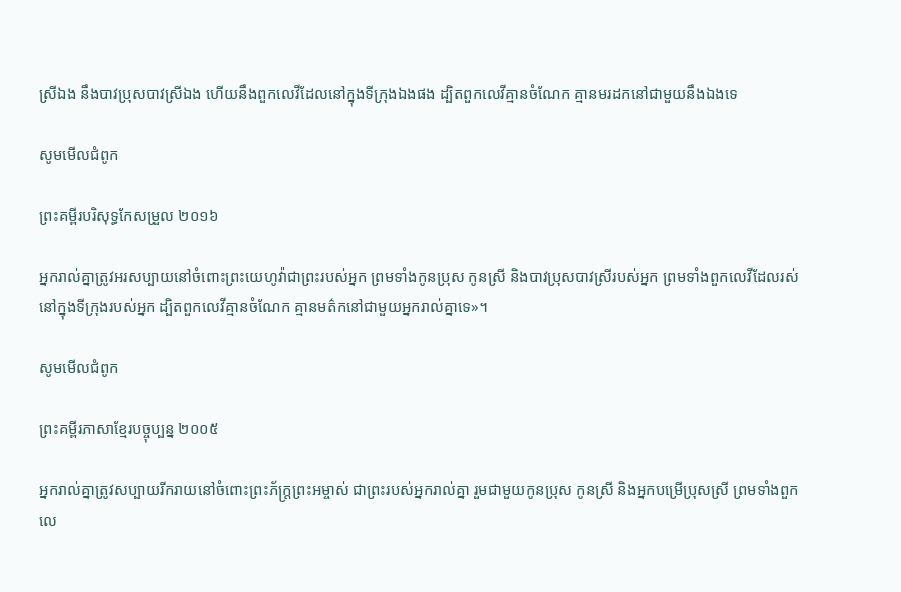ស្រីឯង នឹងបាវប្រុសបាវស្រីឯង ហើយនឹងពួកលេវីដែលនៅក្នុងទីក្រុងឯងផង ដ្បិតពួកលេវីគ្មានចំណែក គ្មានមរដកនៅជាមួយនឹងឯងទេ

សូមមើលជំពូក

ព្រះគម្ពីរបរិសុទ្ធកែសម្រួល ២០១៦

អ្នករាល់គ្នាត្រូវអរសប្បាយនៅចំពោះព្រះ‌យេហូវ៉ាជាព្រះរបស់អ្នក ព្រមទាំងកូនប្រុស កូនស្រី និងបាវប្រុសបាវស្រីរបស់អ្នក ព្រមទាំងពួកលេវីដែលរស់នៅក្នុងទីក្រុងរបស់អ្នក ដ្បិតពួកលេវីគ្មានចំណែក គ្មានមត៌កនៅជាមួយអ្នករាល់គ្នាទេ»។

សូមមើលជំពូក

ព្រះគម្ពីរភាសាខ្មែរបច្ចុប្បន្ន ២០០៥

អ្នករាល់គ្នាត្រូវសប្បាយរីក‌រាយនៅចំពោះព្រះ‌ភ័ក្ត្រព្រះ‌អម្ចាស់ ជាព្រះរបស់អ្នករាល់គ្នា រួមជាមួយកូនប្រុស កូនស្រី និងអ្នកបម្រើប្រុសស្រី ព្រមទាំងពួកលេ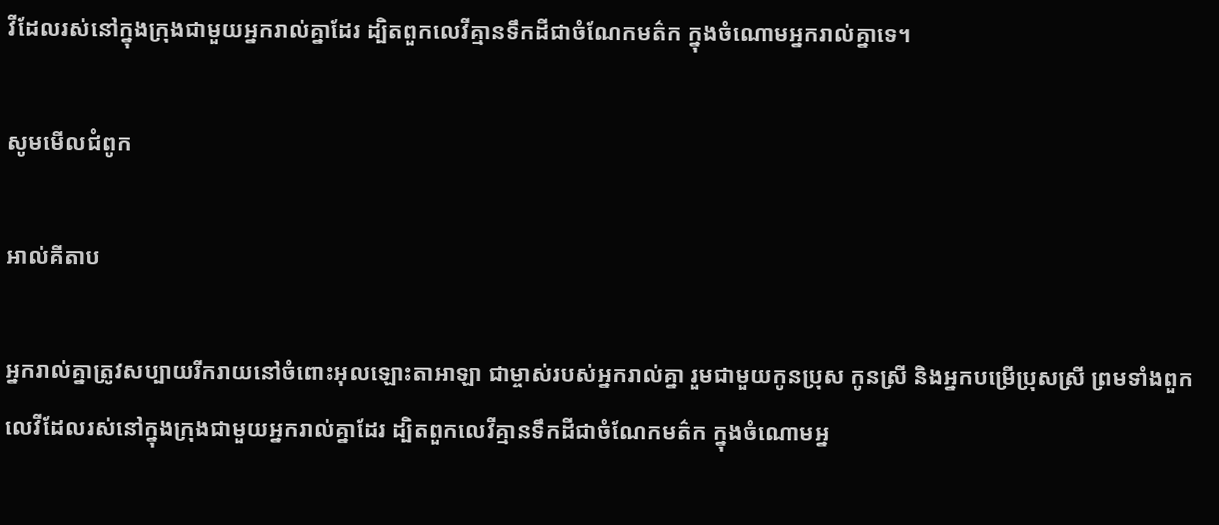វីដែលរស់នៅក្នុងក្រុងជាមួយអ្នករាល់គ្នាដែរ ដ្បិតពួកលេវីគ្មានទឹកដីជាចំណែកមត៌ក ក្នុងចំណោមអ្នករាល់គ្នាទេ។

សូមមើលជំពូក

អាល់គីតាប

អ្នករាល់គ្នាត្រូវសប្បាយរីករាយនៅចំពោះអុលឡោះ‌តាអាឡា ជាម្ចាស់របស់អ្នករាល់គ្នា រួមជាមួយកូនប្រុស កូនស្រី និងអ្នកបម្រើប្រុសស្រី ព្រមទាំងពួកលេវីដែលរស់នៅក្នុងក្រុងជាមួយអ្នករាល់គ្នាដែរ ដ្បិតពួកលេវីគ្មានទឹកដីជាចំណែកមត៌ក ក្នុងចំណោមអ្ន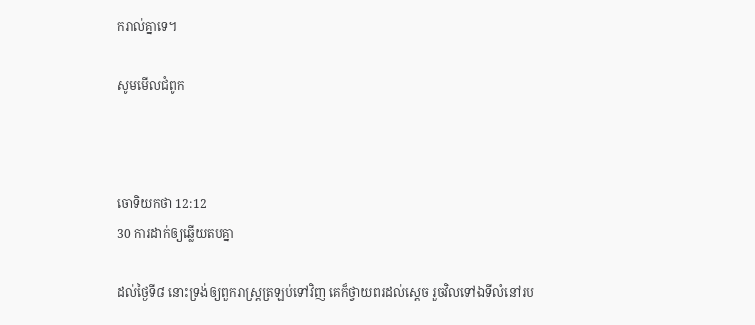ករាល់គ្នាទេ។

សូមមើលជំពូក



ចោទិយ‌កថា 12:12
30 ការដាក់ឲ្យឆ្លើយតបគ្នា

ដល់ថ្ងៃទី៨ នោះទ្រង់ឲ្យពួករាស្ត្រត្រឡប់ទៅវិញ គេក៏ថ្វាយពរដល់ស្តេច រួចវិលទៅឯទីលំនៅរប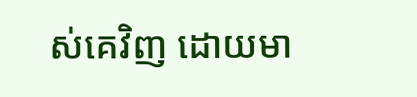ស់គេវិញ ដោយមា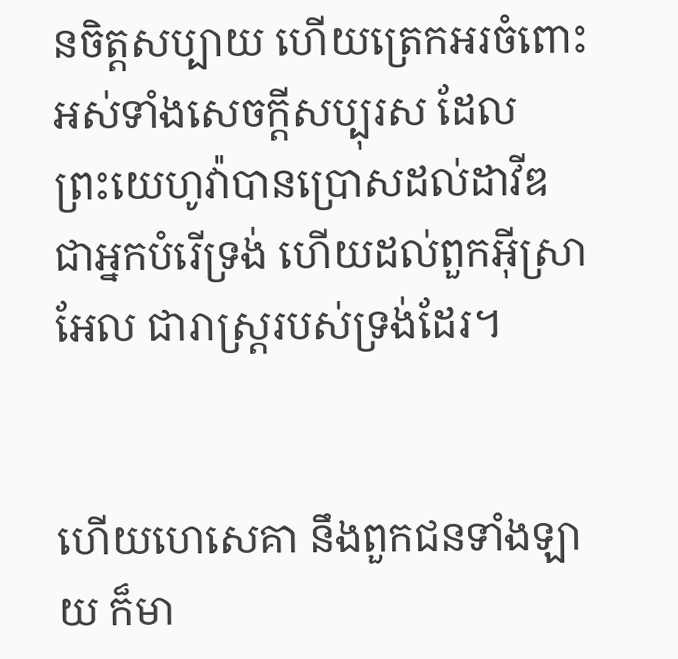នចិត្តសប្បាយ ហើយត្រេក‌អរចំពោះអស់ទាំងសេចក្ដីសប្បុរស ដែលព្រះ‌យេហូវ៉ាបានប្រោសដល់ដាវីឌ ជាអ្នកបំរើទ្រង់ ហើយដល់ពួកអ៊ីស្រាអែល ជារាស្ត្ររបស់ទ្រង់ដែរ។


ហើយហេសេគា នឹងពួកជនទាំង‌ឡាយ ក៏មា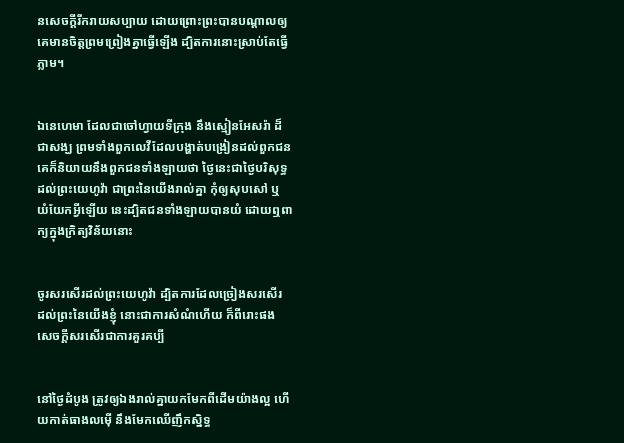នសេចក្ដីរីក‌រាយសប្បាយ ដោយព្រោះព្រះបានបណ្តាលឲ្យគេមានចិត្តព្រម‌ព្រៀងគ្នាធ្វើឡើង ដ្បិតការនោះស្រាប់តែធ្វើភ្លាម។


ឯនេហេមា ដែលជាចៅហ្វាយទីក្រុង នឹងស្មៀនអែសរ៉ា ដ៏ជាសង្ឃ ព្រមទាំងពួកលេវីដែលបង្ហាត់បង្រៀនដល់ពួកជន គេក៏និយាយនឹងពួកជនទាំង‌ឡាយថា ថ្ងៃនេះជាថ្ងៃបរិសុទ្ធដល់ព្រះ‌យេហូវ៉ា ជាព្រះនៃយើងរាល់គ្នា កុំឲ្យសុប‌សៅ ឬយំ‌យែកអ្វីឡើយ នេះដ្បិតជនទាំង‌ឡាយបានយំ ដោយឮពាក្យក្នុងក្រិត្យ‌វិន័យនោះ


ចូរសរសើរដល់ព្រះ‌យេហូវ៉ា ដ្បិតការដែលច្រៀងសរសើរ ដល់ព្រះនៃយើងខ្ញុំ នោះជាការសំណំហើយ ក៏ពីរោះផង សេចក្ដីសរសើរជាការគួរគប្បី


នៅថ្ងៃដំបូង ត្រូវឲ្យឯងរាល់គ្នាយកមែកពីដើមយ៉ាងល្អ ហើយកាត់ធាងលម៉ើ នឹងមែកឈើញឹក‌ស្និទ្ធ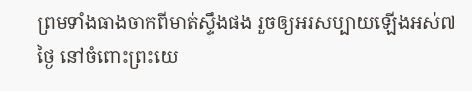ព្រមទាំងធាងចាកពីមាត់ស្ទឹងផង រួចឲ្យអរសប្បាយឡើងអស់៧ថ្ងៃ នៅចំពោះព្រះ‌យេ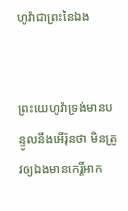ហូវ៉ាជាព្រះនៃឯង


ព្រះ‌យេហូវ៉ាទ្រង់មានបន្ទូលនឹងអើរ៉ុនថា មិនត្រូវឲ្យឯងមានកេរ្តិ៍‌អាក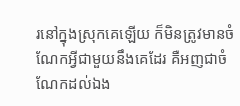រនៅក្នុងស្រុកគេឡើយ ក៏មិនត្រូវមានចំណែកអ្វីជាមួយនឹងគេដែរ គឺអញជាចំណែកដល់ឯង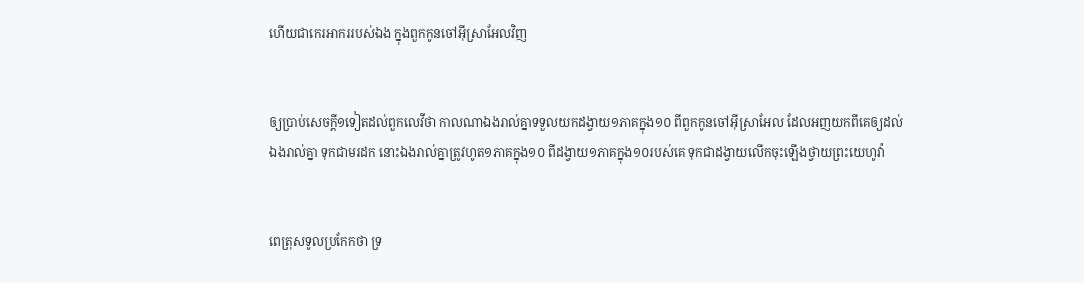ហើយជាកេរ‌អាកររបស់ឯង ក្នុងពួកកូនចៅអ៊ីស្រាអែលវិញ


ឲ្យប្រាប់សេចក្ដី១ទៀតដល់ពួកលេវីថា កាលណាឯងរាល់គ្នាទទួលយកដង្វាយ១ភាគក្នុង១០ ពីពួកកូនចៅអ៊ីស្រាអែល ដែលអញយកពីគេឲ្យដល់ឯងរាល់គ្នា ទុកជាមរដក នោះឯងរាល់គ្នាត្រូវហូត១ភាគក្នុង១០ ពីដង្វាយ១ភាគក្នុង១០របស់គេ ទុកជាដង្វាយលើកចុះឡើងថ្វាយព្រះ‌យេហូវ៉ា


ពេត្រុសទូលប្រកែកថា ទ្រ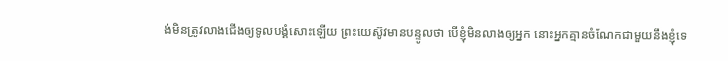ង់មិនត្រូវលាងជើងឲ្យទូលបង្គំសោះឡើយ ព្រះ‌យេស៊ូវមានបន្ទូលថា បើខ្ញុំមិនលាងឲ្យអ្នក នោះអ្នកគ្មានចំណែកជាមួយនឹងខ្ញុំទេ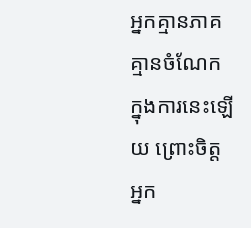អ្នកគ្មានភាគគ្មានចំណែកក្នុងការនេះឡើយ ព្រោះចិត្តអ្នក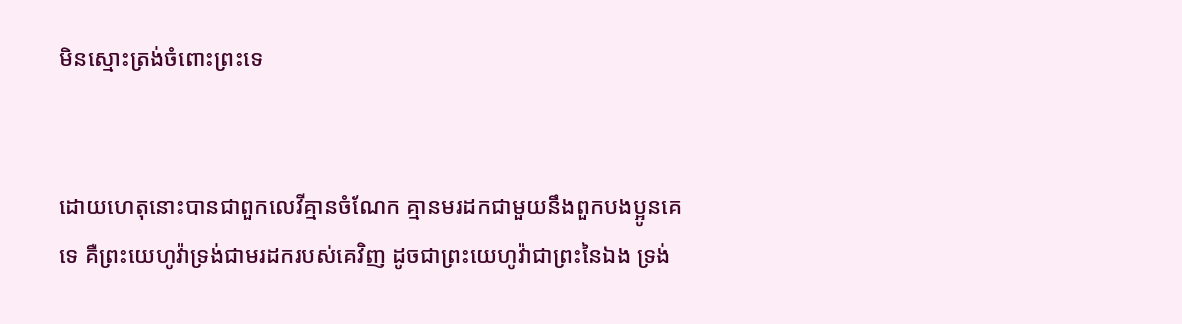មិនស្មោះ‌ត្រង់ចំពោះព្រះទេ


ដោយហេតុនោះបានជាពួកលេវីគ្មានចំណែក គ្មានមរដកជាមួយនឹងពួកបងប្អូនគេទេ គឺព្រះ‌យេហូវ៉ាទ្រង់ជាមរដករបស់គេវិញ ដូចជាព្រះ‌យេហូវ៉ាជាព្រះនៃឯង ទ្រង់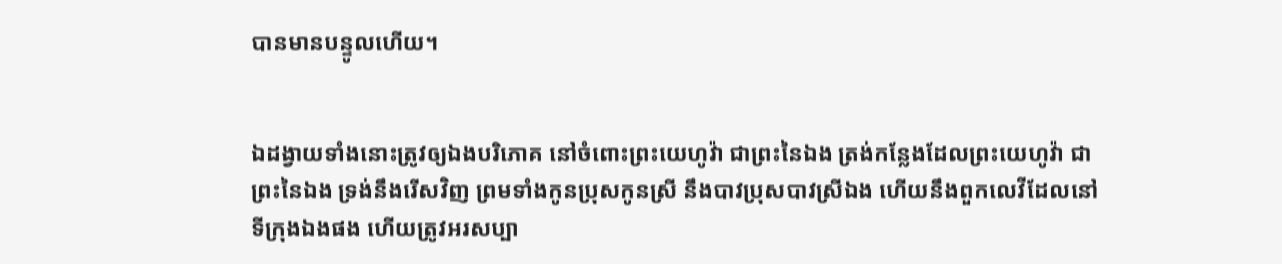បានមានបន្ទូលហើយ។


ឯដង្វាយទាំងនោះត្រូវឲ្យឯងបរិភោគ នៅចំពោះព្រះ‌យេហូវ៉ា ជាព្រះនៃឯង ត្រង់កន្លែងដែលព្រះ‌យេហូវ៉ា ជាព្រះនៃឯង ទ្រង់នឹងរើស‌វិញ ព្រមទាំងកូនប្រុសកូនស្រី នឹងបាវប្រុសបាវស្រីឯង ហើយនឹងពួកលេវីដែលនៅទីក្រុងឯងផង ហើយត្រូវអរសប្បា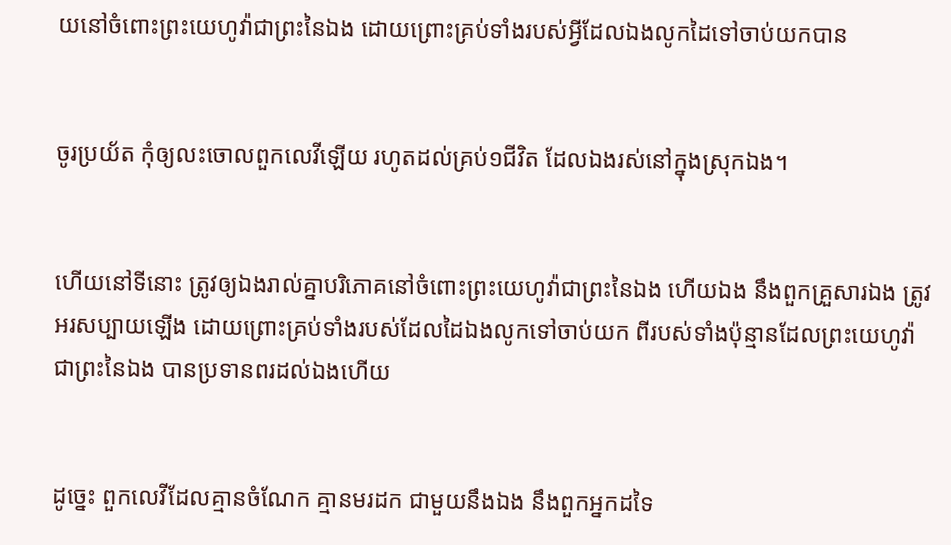យនៅចំពោះព្រះ‌យេហូវ៉ាជាព្រះនៃឯង ដោយព្រោះគ្រប់ទាំងរបស់អ្វីដែលឯងលូកដៃទៅចាប់យកបាន


ចូរប្រយ័ត កុំឲ្យលះចោលពួកលេវីឡើយ រហូតដល់គ្រប់១ជីវិត ដែលឯងរស់នៅក្នុងស្រុកឯង។


ហើយនៅទីនោះ ត្រូវឲ្យឯងរាល់គ្នាបរិភោគនៅចំពោះព្រះ‌យេហូវ៉ាជាព្រះនៃឯង ហើយឯង នឹងពួកគ្រួសារឯង ត្រូវអរសប្បាយឡើង ដោយព្រោះគ្រប់ទាំងរបស់ដែលដៃឯងលូកទៅចាប់យក ពីរបស់ទាំងប៉ុន្មានដែលព្រះ‌យេហូវ៉ាជាព្រះនៃឯង បានប្រទានពរដល់ឯងហើយ


ដូច្នេះ ពួកលេវីដែលគ្មានចំណែក គ្មានមរដក ជាមួយនឹងឯង នឹងពួកអ្នកដទៃ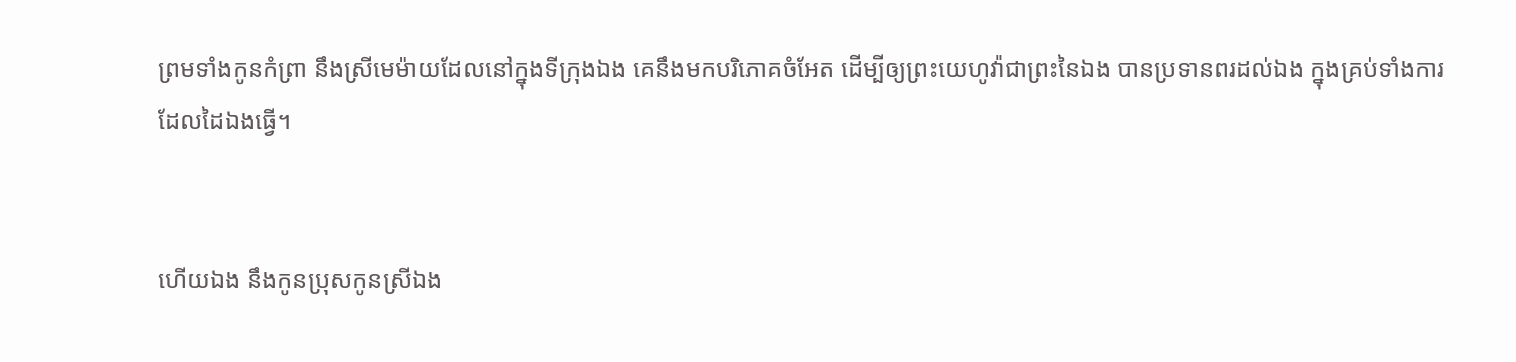ព្រមទាំងកូនកំព្រា នឹងស្រីមេម៉ាយដែលនៅក្នុងទីក្រុងឯង គេនឹងមកបរិភោគចំអែត ដើម្បីឲ្យព្រះ‌យេហូវ៉ាជាព្រះនៃឯង បានប្រទានពរដល់ឯង ក្នុងគ្រប់ទាំងការដែលដៃឯងធ្វើ។


ហើយឯង នឹងកូនប្រុសកូនស្រីឯង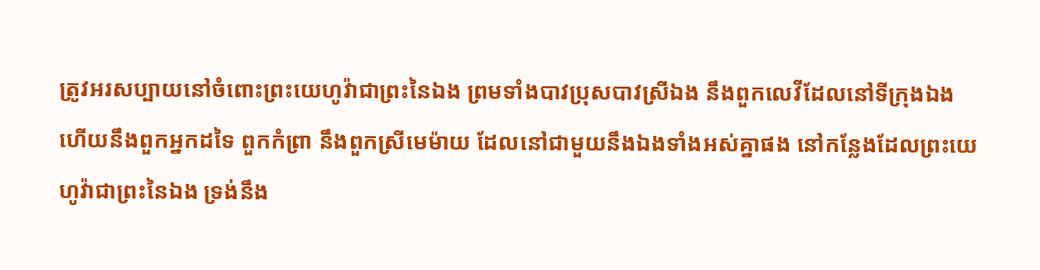ត្រូវអរសប្បាយនៅចំពោះព្រះ‌យេហូវ៉ាជាព្រះនៃឯង ព្រមទាំងបាវប្រុសបាវស្រីឯង នឹងពួកលេវីដែលនៅទីក្រុងឯង ហើយនឹងពួកអ្នកដទៃ ពួកកំព្រា នឹងពួកស្រីមេម៉ាយ ដែលនៅជាមួយនឹងឯងទាំងអស់គ្នាផង នៅកន្លែងដែលព្រះ‌យេហូវ៉ាជាព្រះនៃឯង ទ្រង់នឹង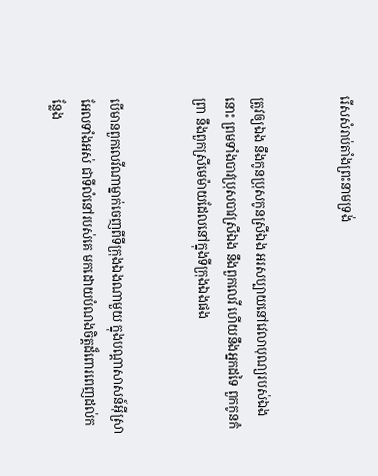រើសសំរាប់តាំងព្រះ‌នាមទ្រង់


ត្រូវឲ្យឯង នឹងកូនប្រុសកូនស្រីឯង អរសប្បាយនៅវេលាបុណ្យរបស់ឯងនោះ ព្រមទាំងបាវប្រុសបាវស្រីឯង នឹងពួកលេវី ហើយនឹងអ្នកដទៃ ពួកកូនកំព្រា នឹងពួកស្រីមេម៉ាយដែលនៅក្នុងទីក្រុងឯងផង


បើមានពួកលេវីណាម្នាក់ចេញពីទីក្រុងឯងណាមួយ ក្នុងបណ្តាសាសន៍អ៊ីស្រាអែលទាំងអស់ ជាទីលំនៅរបស់គេ មកដោយបំណងចិត្តដ៏ពោរ‌ពេញដល់កន្លែង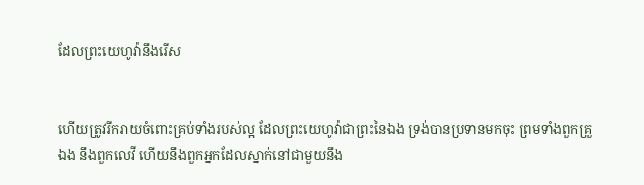ដែលព្រះ‌យេហូវ៉ានឹងរើស


ហើយត្រូវរីក‌រាយចំពោះគ្រប់ទាំងរបស់ល្អ ដែលព្រះ‌យេហូវ៉ាជាព្រះនៃឯង ទ្រង់បានប្រទានមកចុះ ព្រមទាំងពួកគ្រួឯង នឹងពួកលេវី ហើយនឹងពួកអ្នកដែលស្នាក់នៅជាមួយនឹង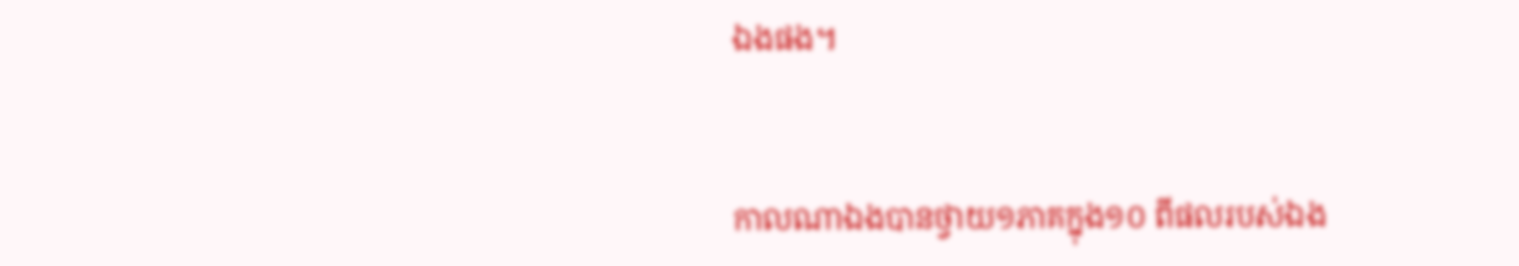ឯងផង។


កាលណាឯងបានថ្វាយ១ភាគក្នុង១០ ពីផលរបស់ឯង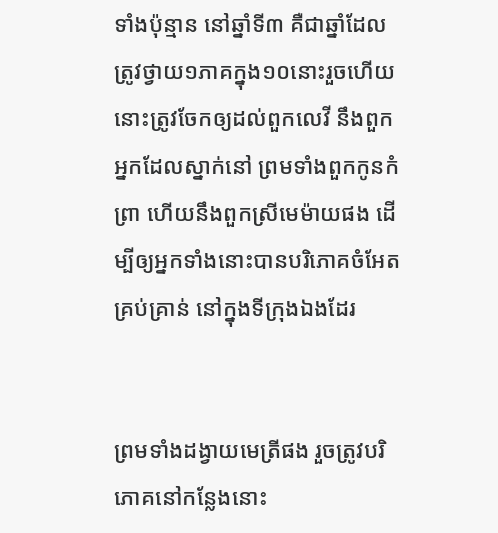ទាំងប៉ុន្មាន នៅឆ្នាំទី៣ គឺជាឆ្នាំដែលត្រូវថ្វាយ១ភាគក្នុង១០នោះរួចហើយ នោះត្រូវចែកឲ្យដល់ពួកលេវី នឹងពួកអ្នកដែលស្នាក់នៅ ព្រមទាំងពួកកូនកំព្រា ហើយនឹងពួកស្រីមេម៉ាយផង ដើម្បីឲ្យអ្នកទាំងនោះបានបរិភោគចំអែតគ្រប់‌គ្រាន់ នៅក្នុងទីក្រុងឯងដែរ


ព្រមទាំងដង្វាយមេត្រីផង រួចត្រូវបរិភោគនៅកន្លែងនោះ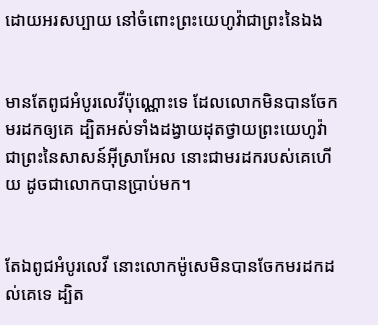ដោយអរសប្បាយ នៅចំពោះព្រះ‌យេហូវ៉ាជាព្រះនៃឯង


មានតែពូជអំបូរលេវីប៉ុណ្ណោះទេ ដែលលោកមិនបានចែកមរដកឲ្យគេ ដ្បិតអស់ទាំងដង្វាយដុតថ្វាយព្រះ‌យេហូវ៉ាជាព្រះនៃសាសន៍អ៊ីស្រាអែល នោះជាមរដករបស់គេហើយ ដូចជាលោកបានប្រាប់មក។


តែឯពូជអំបូរលេវី នោះលោកម៉ូសេមិនបានចែកមរដកដល់គេទេ ដ្បិត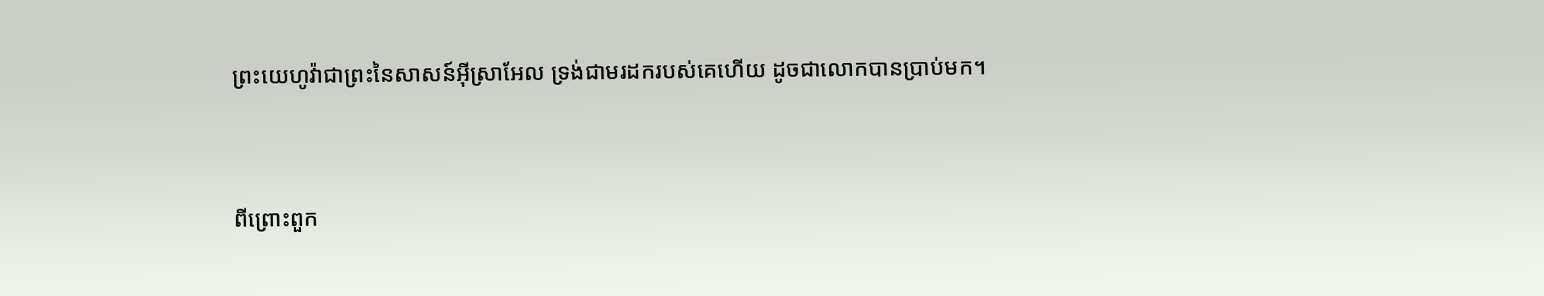ព្រះ‌យេហូវ៉ាជាព្រះនៃសាសន៍អ៊ីស្រាអែល ទ្រង់ជាមរដករបស់គេហើយ ដូចជាលោកបានប្រាប់មក។


ពីព្រោះពួក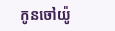កូនចៅយ៉ូ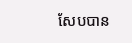សែបបាន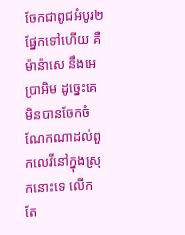ចែកជាពូជអំបូរ២ផ្នែកទៅហើយ គឺម៉ាន៉ាសេ នឹងអេប្រា‌អិម ដូច្នេះគេមិនបានចែកចំណែកណាដល់ពួកលេវីនៅក្នុងស្រុកនោះទេ លើកតែ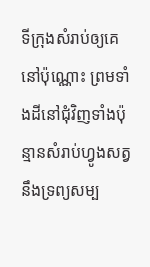ទីក្រុងសំរាប់ឲ្យគេនៅប៉ុណ្ណោះ ព្រមទាំងដីនៅជុំវិញទាំងប៉ុន្មានសំរាប់ហ្វូងសត្វ នឹងទ្រព្យសម្ប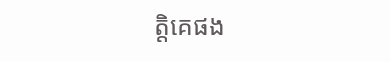ត្តិគេផង